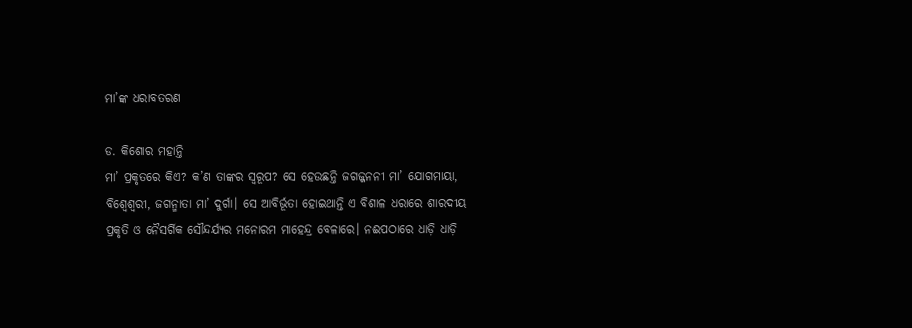ମା’ଙ୍କ ଧରାବତରଣ

ଡ. କିଶୋର ମହାନ୍ତି
ମା’ ପ୍ରକୃତରେ କିଏ? କ’ଣ ତାଙ୍କର ସ୍ବରୂପ? ସେ ହେଉଛନ୍ତି ଜଗଜ୍ଜନନୀ ମା’ ଯୋଗମାୟା, ବିଶ୍ୱେଶ୍ୱରୀ, ଜଗନ୍ମାତା ମା’ ଦୁର୍ଗା। ସେ ଆବିର୍ଭୂତା ହୋଇଥାନ୍ତି ଏ ବିଶାଳ ଧରାରେ ଶାରଦୀୟ ପ୍ରକୃତି ଓ ନୈସର୍ଗିକ ସୌନ୍ଦର୍ଯ୍ୟର ମନୋରମ ମାହେନ୍ଦ୍ର ବେଳାରେ। ନଈପଠାରେ ଧାଡ଼ି ଧାଡ଼ି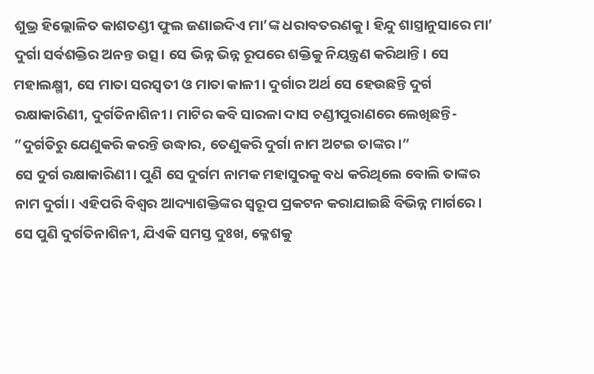ଶୁଭ୍ର ହିଲ୍ଲୋଳିତ କାଶତଣ୍ଡୀ ଫୁଲ ଜଣାଇଦିଏ ମା’ଙ୍କ ଧରାବତରଣକୁ। ହିନ୍ଦୁ ଶାସ୍ତ୍ରାନୁସାରେ ମା’ ଦୁର୍ଗା ସର୍ବଶକ୍ତିର ଅନନ୍ତ ଉତ୍ସ। ସେ ଭିନ୍ନ ଭିନ୍ନ ରୂପରେ ଶକ୍ତିକୁ ନିୟନ୍ତ୍ରଣ କରିଥାନ୍ତି। ସେ ମହାଲକ୍ଷ୍ମୀ, ସେ ମାତା ସରସ୍ବତୀ ଓ ମାତା କାଳୀ। ଦୁର୍ଗାର ଅର୍ଥ ସେ ହେଉଛନ୍ତି ଦୁର୍ଗ ରକ୍ଷାକାରିଣୀ, ଦୁର୍ଗତିନାଶିନୀ। ମାଟିର କବି ସାରଳା ଦାସ ଚଣ୍ଡୀପୁରାଣରେ ଲେଖିଛନ୍ତି- ”ଦୁର୍ଗତିରୁ ଯେଣୁକରି କରନ୍ତି ଉଦ୍ଧାର, ତେଣୁକରି ଦୁର୍ଗା ନାମ ଅଟଇ ତାଙ୍କର।“
ସେ ଦୁର୍ଗ ରକ୍ଷାକାରିଣୀ। ପୁଣି ସେ ଦୁର୍ଗମ ନାମକ ମହାସୁରକୁ ବଧ କରିଥିଲେ ବୋଲି ତାଙ୍କର ନାମ ଦୁର୍ଗା। ଏହିପରି ବିଶ୍ୱର ଆଦ୍ୟାଶକ୍ତିଙ୍କର ସ୍ବରୂପ ପ୍ରକଟନ କରାଯାଇଛି ବିଭିନ୍ନ ମାର୍ଗରେ। ସେ ପୁଣି ଦୁର୍ଗତିନାଶିନୀ, ଯିଏକି ସମସ୍ତ ଦୁଃଖ, କ୍ଳେଶକୁ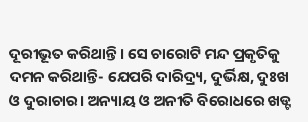ଦୂରୀଭୂତ କରିଥାନ୍ତି। ସେ ଚାରୋଟି ମନ୍ଦ ପ୍ରକୃତିକୁ ଦମନ କରିଥାନ୍ତି- ଯେପରି ଦାରିଦ୍ର୍ୟ, ଦୁର୍ଭିକ୍ଷ, ଦୁଃଖ ଓ ଦୁରାଚାର। ଅନ୍ୟାୟ ଓ ଅନୀତି ବିରୋଧରେ ଖଡ୍ଟ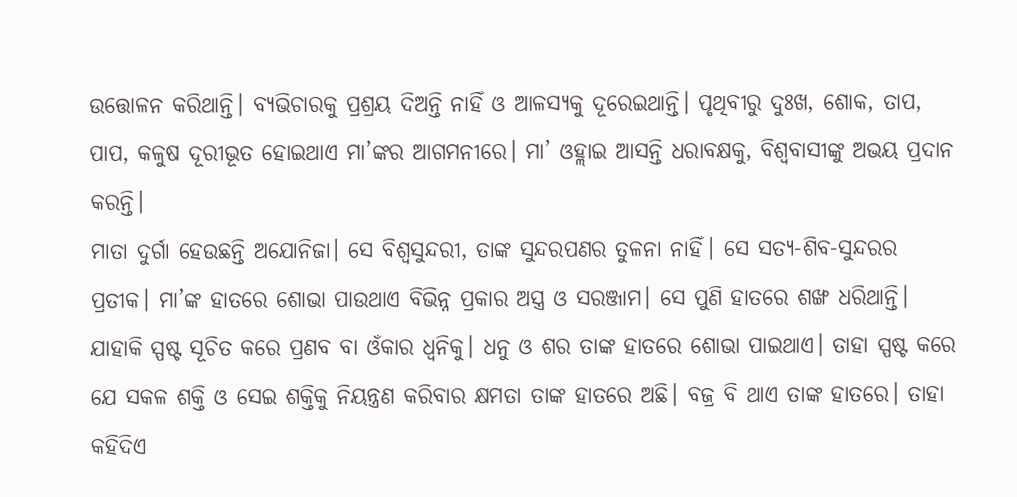ଉତ୍ତୋଳନ କରିଥାନ୍ତି। ବ୍ୟଭିଚାରକୁ ପ୍ରଶ୍ରୟ ଦିଅନ୍ତି ନାହିଁ ଓ ଆଳସ୍ୟକୁ ଦୂରେଇଥାନ୍ତି। ପୃଥିବୀରୁ ଦୁଃଖ, ଶୋକ, ତାପ, ପାପ, କଳୁଷ ଦୂରୀଭୂତ ହୋଇଥାଏ ମା’ଙ୍କର ଆଗମନୀରେ। ମା’ ଓହ୍ଲାଇ ଆସନ୍ତି ଧରାବକ୍ଷକୁ, ବିଶ୍ୱବାସୀଙ୍କୁ ଅଭୟ ପ୍ରଦାନ କରନ୍ତି।
ମାତା ଦୁର୍ଗା ହେଉଛନ୍ତି ଅଯୋନିଜା। ସେ ବିଶ୍ୱସୁନ୍ଦରୀ, ତାଙ୍କ ସୁନ୍ଦରପଣର ତୁଳନା ନାହିଁ। ସେ ସତ୍ୟ-ଶିବ-ସୁନ୍ଦରର ପ୍ରତୀକ। ମା’ଙ୍କ ହାତରେ ଶୋଭା ପାଉଥାଏ ବିଭିନ୍ନ ପ୍ରକାର ଅସ୍ତ୍ର ଓ ସରଞ୍ଜାମ। ସେ ପୁଣି ହାତରେ ଶଙ୍ଖ ଧରିଥାନ୍ତି। ଯାହାକି ସ୍ପଷ୍ଟ ସୂଚିତ କରେ ପ୍ରଣବ ବା ଓଁକାର ଧ୍ୱନିକୁ। ଧନୁ ଓ ଶର ତାଙ୍କ ହାତରେ ଶୋଭା ପାଇଥାଏ। ତାହା ସ୍ପଷ୍ଟ କରେ ଯେ ସକଳ ଶକ୍ତି ଓ ସେଇ ଶକ୍ତିକୁ ନିୟନ୍ତ୍ରଣ କରିବାର କ୍ଷମତା ତାଙ୍କ ହାତରେ ଅଛି। ବଜ୍ର ବି ଥାଏ ତାଙ୍କ ହାତରେ। ତାହା କହିଦିଏ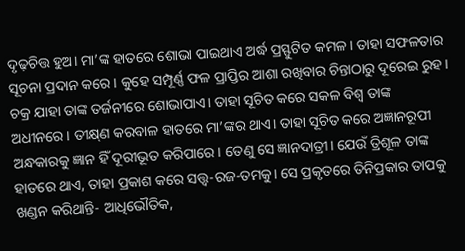ଦୃଢ଼ଚିତ୍ତ ହୁଅ। ମା’ଙ୍କ ହାତରେ ଶୋଭା ପାଇଥାଏ ଅର୍ଦ୍ଧ ପ୍ରସ୍ଫୁଟିତ କମଳ। ତାହା ସଫଳତାର ସୂଚନା ପ୍ରଦାନ କରେ। କୁହେ ସମ୍ପୂର୍ଣ୍ଣ ଫଳ ପ୍ରାପ୍ତିର ଆଶା ରଖିବାର ଚିନ୍ତାଠାରୁ ଦୂରେଇ ରୁହ। ଚକ୍ର ଯାହା ତାଙ୍କ ତର୍ଜନୀରେ ଶୋଭାପାଏ। ତାହା ସୂଚିତ କରେ ସକଳ ବିଶ୍ୱ ତାଙ୍କ ଅଧୀନରେ। ତୀକ୍ଷ୍‌ଣ କରବାଳ ହାତରେ ମା’ଙ୍କର ଥାଏ। ତାହା ସୂଚିତ କରେ ଅଜ୍ଞାନରୂପୀ ଅନ୍ଧକାରକୁ ଜ୍ଞାନ ହିଁ ଦୂରୀଭୂତ କରିପାରେ। ତେଣୁ ସେ ଜ୍ଞାନଦାତ୍ରୀ। ଯେଉଁ ତ୍ରିଶୂଳ ତାଙ୍କ ହାତରେ ଥାଏ, ତାହା ପ୍ରକାଶ କରେ ସତ୍ତ୍ୱ-ରଜ-ତମକୁ। ସେ ପ୍ରକୃତରେ ତିନିପ୍ରକାର ତାପକୁ ଖଣ୍ଡନ କରିଥାନ୍ତି- ଆଧିଭୌତିକ,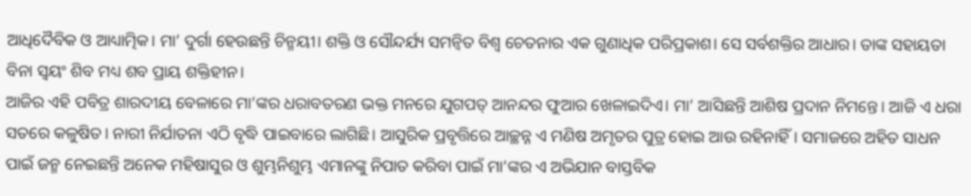ଆଧିଦୈବିକ ଓ ଆଧ୍ୟାତ୍ମିକ। ମା’ ଦୁର୍ଗା ହେଉଛନ୍ତି ଚିନ୍ମୟୀ। ଶକ୍ତି ଓ ସୌନ୍ଦର୍ଯ୍ୟ ସମନ୍ବିତ ବିଶ୍ୱ ଚେତନାର ଏକ ଗୁଣାଧିକ ପରିପ୍ରକାଶ। ସେ ସର୍ବଶକ୍ତିର ଆଧାର। ତାଙ୍କ ସହାୟତା ବିନା ସ୍ବୟଂ ଶିବ ମଧ୍ୟ ଶବ ପ୍ରାୟ ଶକ୍ତିହୀନ।
ଆଜିର ଏହି ପବିତ୍ର ଶାରଦୀୟ ବେଳାରେ ମା’ଙ୍କର ଧରାବତରଣ ଭକ୍ତ ମନରେ ଯୁଗପତ୍‌ ଆନନ୍ଦର ଫୁଆର ଖେଳାଇଦିଏ। ମା’ ଆସିଛନ୍ତି ଆଶିଷ ପ୍ରଦାନ ନିମନ୍ତେ। ଆଜି ଏ ଧରା ସତରେ କଳୁଷିତ। ନାରୀ ନିର୍ଯାତନା ଏଠି ବୃଦ୍ଧି ପାଇବାରେ ଲାଗିଛି। ଆସୁରିକ ପ୍ରବୃତ୍ତିରେ ଆଚ୍ଛନ୍ନ ଏ ମଣିଷ ଅମୃତର ପୁତ୍ର ହୋଇ ଆଉ ରହିନାହିଁ। ସମାଜରେ ଅହିତ ସାଧନ ପାଇଁ ଜନ୍ମ ନେଇଛନ୍ତି ଅନେକ ମହିଷାସୁର ଓ ଶୁମ୍ଭନିଶୁମ୍ଭ ଏମାନଙ୍କୁ ନିପାତ କରିବା ପାଇଁ ମା’ଙ୍କର ଏ ଅଭିଯାନ ବାସ୍ତବିକ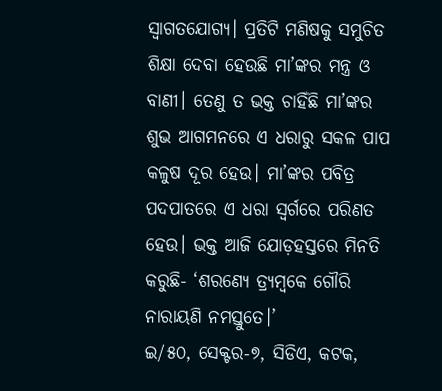ସ୍ବାଗତଯୋଗ୍ୟ। ପ୍ରତିଟି ମଣିଷକୁ ସମୁଚିତ ଶିକ୍ଷା ଦେବା ହେଉଛି ମା’ଙ୍କର ମନ୍ତ୍ର ଓ ବାଣୀ। ତେଣୁ ତ ଭକ୍ତ ଚାହିଁଛି ମା’ଙ୍କର ଶୁଭ ଆଗମନରେ ଏ ଧରାରୁ ସକଳ ପାପ କଳୁଷ ଦୂର ହେଉ। ମା’ଙ୍କର ପବିତ୍ର ପଦପାତରେ ଏ ଧରା ସ୍ବର୍ଗରେ ପରିଣତ ହେଉ। ଭକ୍ତ ଆଜି ଯୋଡ଼ହସ୍ତରେ ମିନତି କରୁଛି- ‘ଶରଣ୍ୟେ ତ୍ର୍ୟମ୍ବକେ ଗୌରି ନାରାୟଣି ନମସ୍ତୁତେ।’
ଇ/୫୦, ସେକ୍ଟର-୭, ସିଡିଏ, କଟକ,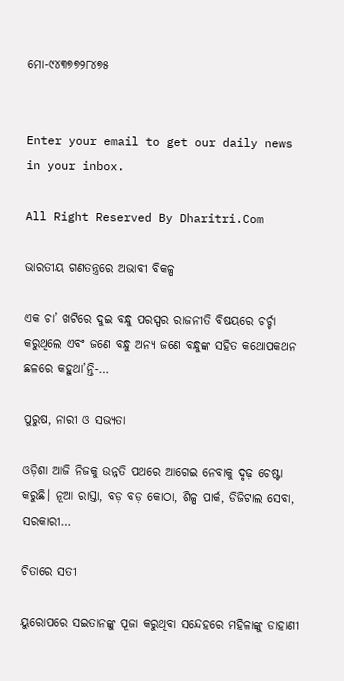ମୋ-୯୪୩୭୭୨୮୪୭୫


Enter your email to get our daily news in your inbox.

All Right Reserved By Dharitri.Com

ଭାରତୀୟ ଗଣତନ୍ତ୍ରରେ ଅଭାବୀ ବିକଳ୍ପ

ଏକ ଚା’ ଖଟିରେ ଦୁଇ ବନ୍ଧୁ ପରସ୍ପର ରାଜନୀତି ବିଷୟରେ ଚର୍ଚ୍ଚା କରୁଥିଲେ ଏବଂ ଜଣେ ବନ୍ଧୁ ଅନ୍ୟ ଜଣେ ବନ୍ଧୁଙ୍କ ସହିତ କଥୋପକଥନ ଛଳରେ କହୁଥା’ନ୍ତି-…

ପୁରୁଷ, ନାରୀ ଓ ସଭ୍ୟତା

ଓଡ଼ିଶା ଆଜି ନିଜକୁ ଉନ୍ନତି ପଥରେ ଆଗେଇ ନେବାକୁ ଦୃଢ଼ ଚେଷ୍ଟା କରୁଛି। ନୂଆ ରାସ୍ତା, ବଡ଼ ବଡ଼ କୋଠା, ଶିଳ୍ପ ପାର୍କ, ଡିଜିଟାଲ ସେବା, ସରକାରୀ…

ଚିତାରେ ସତୀ

ୟୁରୋପରେ ସଇତାନଙ୍କୁ ପୂଜା କରୁଥିବା ସନ୍ଦେହରେ ମହିଳାଙ୍କୁ ଡାହାଣୀ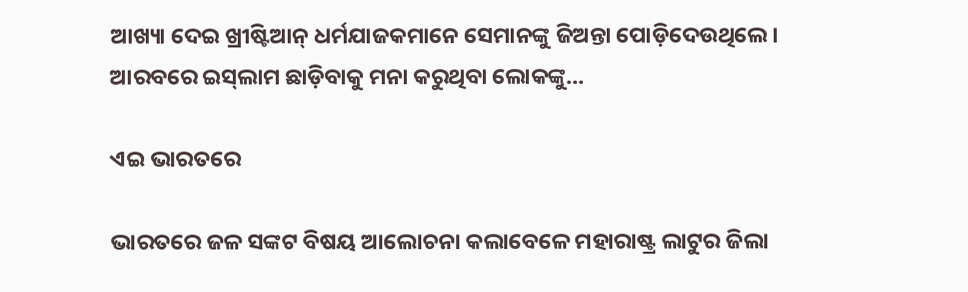ଆଖ୍ୟା ଦେଇ ଖ୍ରୀଷ୍ଟିଆନ୍‌ ଧର୍ମଯାଜକମାନେ ସେମାନଙ୍କୁ ଜିଅନ୍ତା ପୋଡ଼ିଦେଉଥିଲେ। ଆରବରେ ଇସ୍‌ଲାମ ଛାଡ଼ିବାକୁ ମନା କରୁଥିବା ଲୋକଙ୍କୁ…

ଏଇ ଭାରତରେ

ଭାରତରେ ଜଳ ସଙ୍କଟ ବିଷୟ ଆଲୋଚନା କଲାବେଳେ ମହାରାଷ୍ଟ୍ର ଲାଟୁର ଜିଲା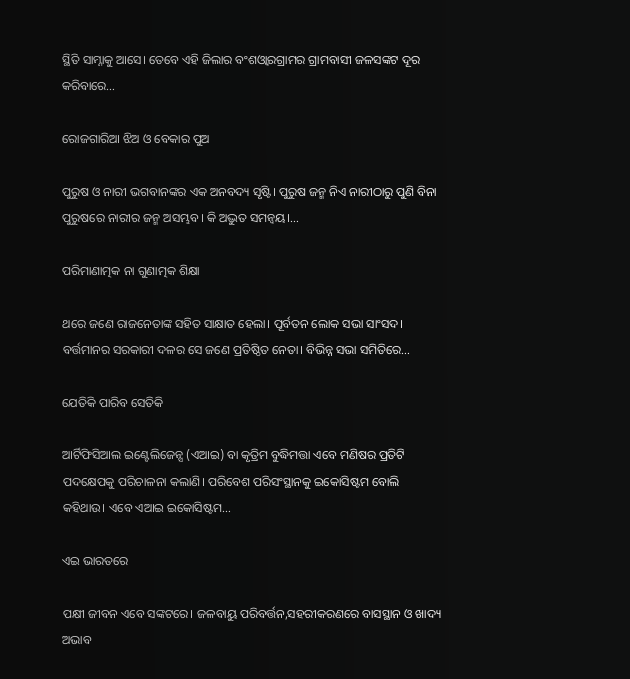ସ୍ଥିତି ସାମ୍ନାକୁ ଆସେ। ତେବେ ଏହି ଜିଲାର ବଂଶଓ୍ବାରଗ୍ରାମର ଗ୍ରାମବାସୀ ଜଳସଙ୍କଟ ଦୂର କରିବାରେ…

ରୋଜଗାରିଆ ଝିଅ ଓ ବେକାର ପୁଅ

ପୁରୁଷ ଓ ନାରୀ ଭଗବାନଙ୍କର ଏକ ଅନବଦ୍ୟ ସୃଷ୍ଟି। ପୁରୁଷ ଜନ୍ମ ନିଏ ନାରୀଠାରୁ ପୁଣି ବିନା ପୁରୁଷରେ ନାରୀର ଜନ୍ମ ଅସମ୍ଭବ। କି ଅଦ୍ଭୁତ ସମନ୍ବୟ।…

ପରିମାଣାତ୍ମକ ନା ଗୁଣାତ୍ମକ ଶିକ୍ଷା

ଥରେ ଜଣେ ରାଜନେତାଙ୍କ ସହିତ ସାକ୍ଷାତ ହେଲା। ପୂର୍ବତନ ଲୋକ ସଭା ସାଂସଦ। ବର୍ତ୍ତମାନର ସରକାରୀ ଦଳର ସେ ଜଣେ ପ୍ରତିଷ୍ଠିତ ନେତା। ବିଭିନ୍ନ ସଭା ସମିତିରେ…

ଯେତିକି ପାରିବ ସେତିକି

ଆର୍ଟିଫିସିଆଲ ଇଣ୍ଟେଲିଜେନ୍ସ (ଏଆଇ) ବା କୃତ୍ରିମ ବୁଦ୍ଧିମତ୍ତା ଏବେ ମଣିଷର ପ୍ରତିଟି ପଦକ୍ଷେପକୁ ପରିଚାଳନା କଲାଣି। ପରିବେଶ ପରିସଂସ୍ଥାନକୁ ଇକୋସିଷ୍ଟମ ବୋଲି କହିଥାଉ। ଏବେ ଏଆଇ ଇକୋସିଷ୍ଟମ…

ଏଇ ଭାରତରେ

ପକ୍ଷୀ ଜୀବନ ଏବେ ସଙ୍କଟରେ। ଜଳବାୟୁ ପରିବର୍ତ୍ତନ,ସହରୀକରଣରେ ବାସସ୍ଥାନ ଓ ଖାଦ୍ୟ ଅଭାବ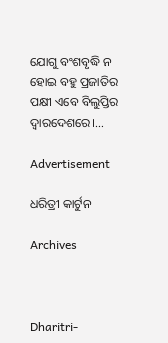ଯୋଗୁ ବଂଶବୃଦ୍ଧି ନ ହୋଇ ବହୁ ପ୍ରଜାତିର ପକ୍ଷୀ ଏବେ ବିଲୁପ୍ତିର ଦ୍ୱାରଦେଶରେ।…

Advertisement

ଧରିତ୍ରୀ କାର୍ଟୁନ

Archives



Dharitri-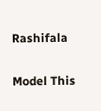Rashifala

Model This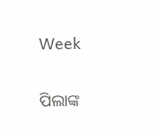Week

ପିଲାଙ୍କ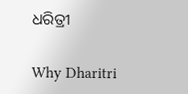ଧରିତ୍ରୀ

Why Dharitri